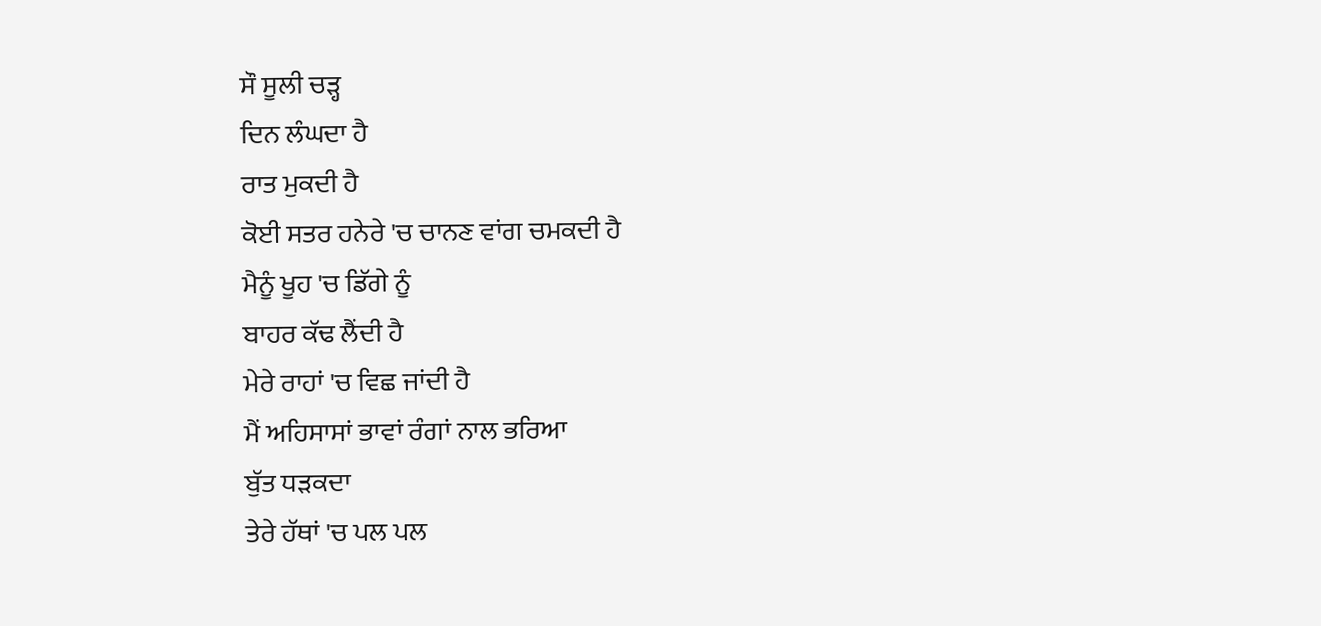ਸੌ ਸੂਲੀ ਚੜ੍ਹ
ਦਿਨ ਲੰਘਦਾ ਹੈ
ਰਾਤ ਮੁਕਦੀ ਹੈ
ਕੋਈ ਸਤਰ ਹਨੇਰੇ 'ਚ ਚਾਨਣ ਵਾਂਗ ਚਮਕਦੀ ਹੈ
ਮੈਨੂੰ ਖੂਹ 'ਚ ਡਿੱਗੇ ਨੂੰ
ਬਾਹਰ ਕੱਢ ਲੈਂਦੀ ਹੈ
ਮੇਰੇ ਰਾਹਾਂ 'ਚ ਵਿਛ ਜਾਂਦੀ ਹੈ
ਮੈਂ ਅਹਿਸਾਸਾਂ ਭਾਵਾਂ ਰੰਗਾਂ ਨਾਲ ਭਰਿਆ
ਬੁੱਤ ਧੜਕਦਾ
ਤੇਰੇ ਹੱਥਾਂ 'ਚ ਪਲ ਪਲ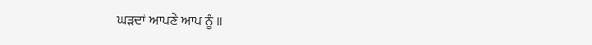ਘੜਦਾਂ ਆਪਣੇ ਆਪ ਨੂੰ ॥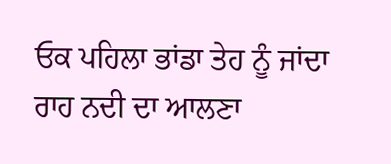ਓਕ ਪਹਿਲਾ ਭਾਂਡਾ ਤੇਹ ਨੂੰ ਜਾਂਦਾ ਰਾਹ ਨਦੀ ਦਾ ਆਲਣਾ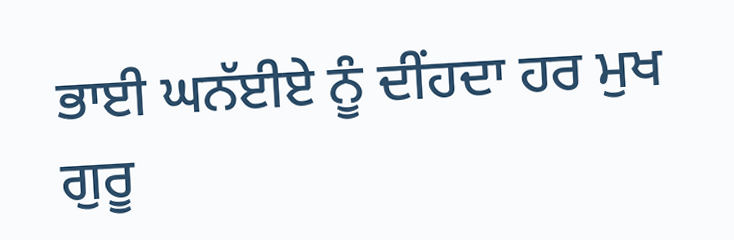ਭਾਈ ਘਨੱਈਏ ਨੂੰ ਦੀਂਹਦਾ ਹਰ ਮੁਖ ਗੁਰੂ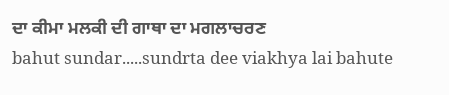ਦਾ ਕੀਮਾ ਮਲਕੀ ਦੀ ਗਾਥਾ ਦਾ ਮਗਲਾਚਰਣ
bahut sundar.....sundrta dee viakhya lai bahute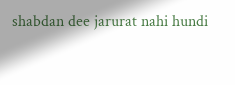shabdan dee jarurat nahi hundi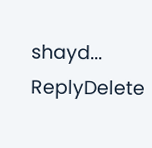shayd...
ReplyDelete